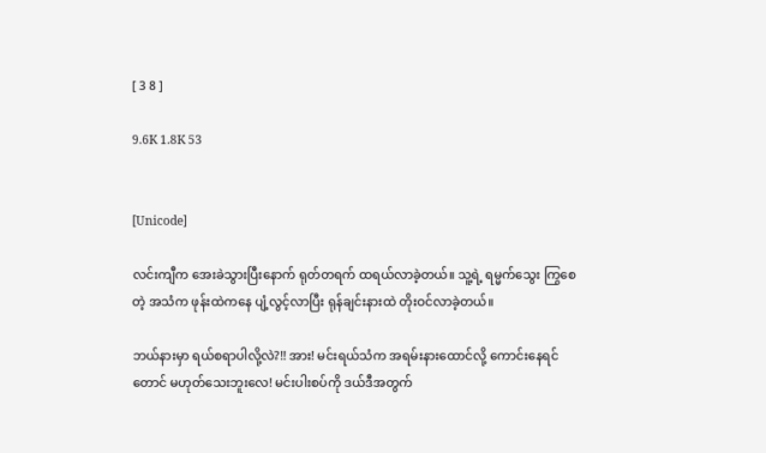[ 3 8 ]

9.6K 1.8K 53


[Unicode]

လင်းကျီက အေးခဲသွားပြီးနောက် ရုတ်တရက် ထရယ်လာခဲ့တယ်။ သူ့ရဲ့ ရမ္မက်သွေး ကြွစေတဲ့ အသံက ဖုန်းထဲကနေ ပျံ့လွင့်လာပြီး ရုန်ချင်းနားထဲ တိုးဝင်လာခဲ့တယ်။

ဘယ်နားမှာ ရယ်စရာပါလို့လဲ?!! အား! မင်းရယ်သံက အရမ်းနားထောင်လို့ ကောင်းနေရင်တောင် မဟုတ်သေးဘူးလေ! မင်းပါးစပ်ကို ဒယ်ဒီအတွက်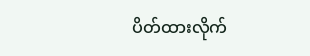ပိတ်ထားလိုက်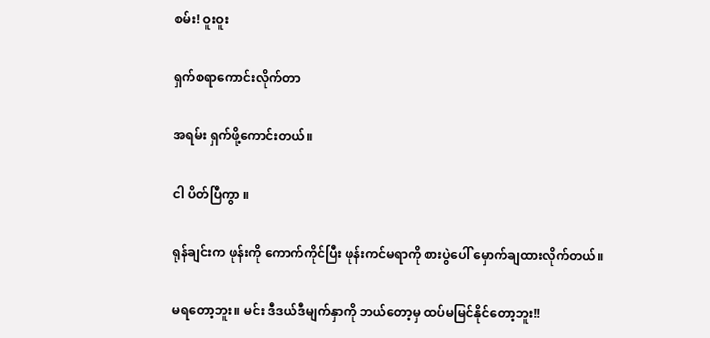စမ်း! ဝူးဝူး

ရှက်စရာကောင်းလိုက်တာ

အရမ်း ရှက်ဖို့ကောင်းတယ်။

ငါ ပိတ်ပြီကွာ ။

ရုန်ချင်းက ဖုန်းကို ကောက်ကိုင်ပြီး ဖုန်းကင်မရာကို စားပွဲပေါ် မှောက်ချထားလိုက်တယ်။

မရတော့ဘူး။ မင်း ဒီဒယ်ဒီမျက်နှာကို ဘယ်တော့မှ ထပ်မမြင်နိုင်တော့ဘူး!!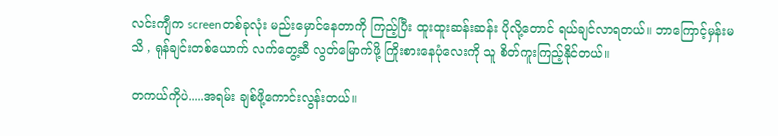လင်းကျီက screenတစ်ခုလုံး မည်းမှောင်နေတာကို ကြည့်ပြီး ထူးထူးဆန်းဆန်း ပိုလို့တောင် ရယ်ချင်လာရတယ်။ ဘာကြောင့်မှန်းမသိ , ရုန်ချင်းတစ်‌ယောက် လက်တွေ့ဆီ လွတ်မြောက်‌ဖို့ ကြိုးစားနေပုံလေးကို သူ စိတ်ကူးကြည့်နိုင်တယ်။

တကယ်ကိုပဲ.....အရမ်း ချစ်ဖို့ကောင်းလွန်းတယ်။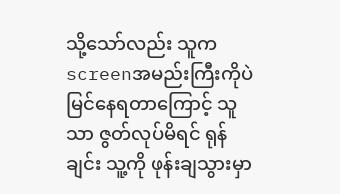သို့သော်လည်း သူက screenအမည်းကြီးကိုပဲ မြင်နေရတာကြောင့် သူသာ ဇွတ်လုပ်မိရင် ရုန်ချင်း သူ့ကို ဖုန်းချသွားမှာ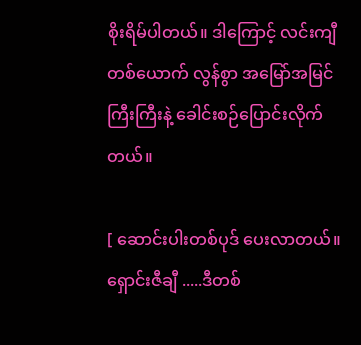စိုးရိမ်ပါတယ်။ ဒါကြောင့် လင်းကျီတစ်ယောက် လွန်စွာ အမြော်အမြင်ကြီးကြီးနဲ့ ခေါင်းစဉ်ပြောင်းလိုက်တယ်။

[ ဆောင်းပါးတစ်ပုဒ် ပေးလာတယ်။ ရှောင်းဇီချီ .....ဒီတစ်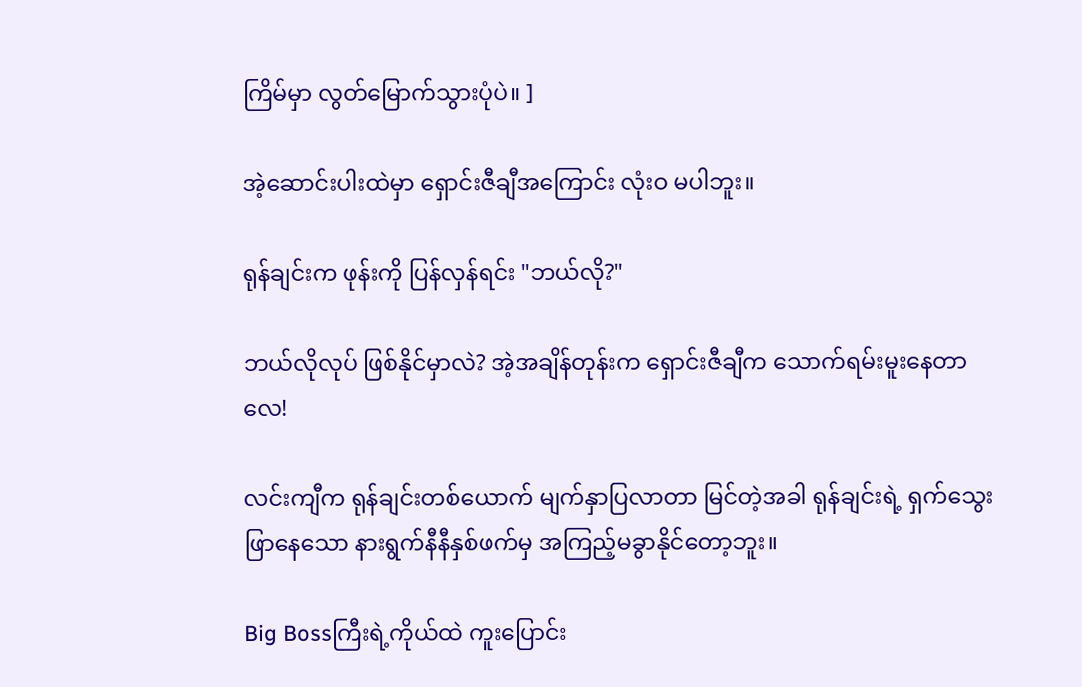ကြိမ်မှာ လွတ်မြောက်သွားပုံပဲ။ ]

အဲ့ဆောင်းပါးထဲမှာ ရှောင်းဇီချီအကြောင်း လုံးဝ မပါဘူး။

ရုန်ချင်းက ဖုန်းကို ပြန်လှန်ရင်း "ဘယ်လို?"

ဘယ်လိုလုပ် ဖြစ်နိုင်မှာလဲ? အဲ့အချိန်တုန်းက ရှောင်းဇီချီက သောက်ရမ်းမူးနေတာလေ!

လင်းကျီက ရုန်ချင်းတစ်ယောက် မျက်နှာပြလာတာ မြင်တဲ့အခါ ရုန်ချင်းရဲ့ ရှက်သွေးဖြာနေသော နားရွက်နီနီနှစ်ဖက်မှ အကြည့်မခွာနိုင်တော့ဘူး။

Big Bossကြီးရဲ့ကိုယ်ထဲ ကူးပြောင်း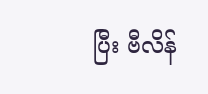ပြီး ဗီလိန်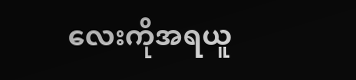လေးကိုအရယူ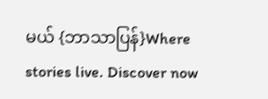မယ် {ဘာသာပြန်}Where stories live. Discover now